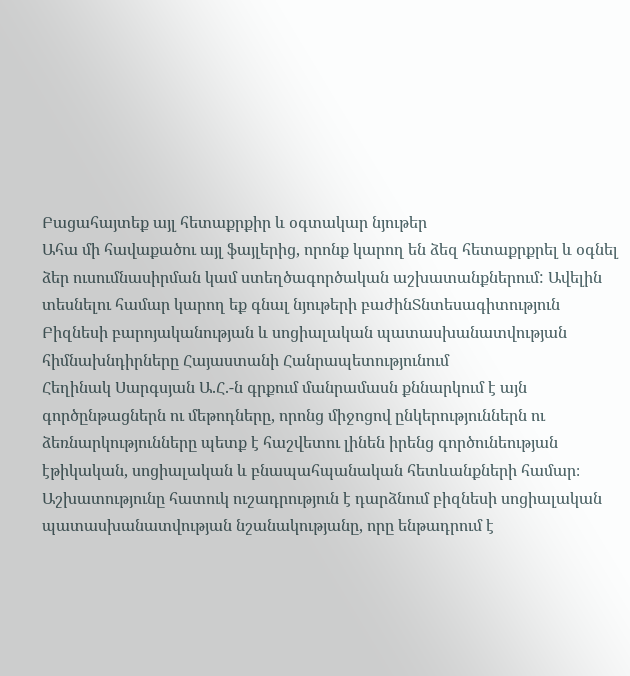Բացահայտեք այլ հետաքրքիր և օգտակար նյութեր
Ահա մի հավաքածու այլ ֆայլերից, որոնք կարող են ձեզ հետաքրքրել և օգնել ձեր ուսումնասիրման կամ ստեղծագործական աշխատանքներում: Ավելին տեսնելու համար կարող եք գնալ նյութերի բաժինՏնտեսագիտություն
Բիզնեսի բարոյականության և սոցիալական պատասխանատվության հիմնախնդիրները Հայաստանի Հանրապետությունում
Հեղինակ Սարգսյան Ա.Հ.-ն գրքում մանրամասն քննարկում է այն գործընթացներն ու մեթոդները, որոնց միջոցով ընկերություններն ու ձեռնարկությունները պետք է հաշվետու լինեն իրենց գործունեության էթիկական, սոցիալական և բնապահպանական հետևանքների համար։ Աշխատությունը հատուկ ուշադրություն է դարձնում բիզնեսի սոցիալական պատասխանատվության նշանակությանը, որը ենթադրում է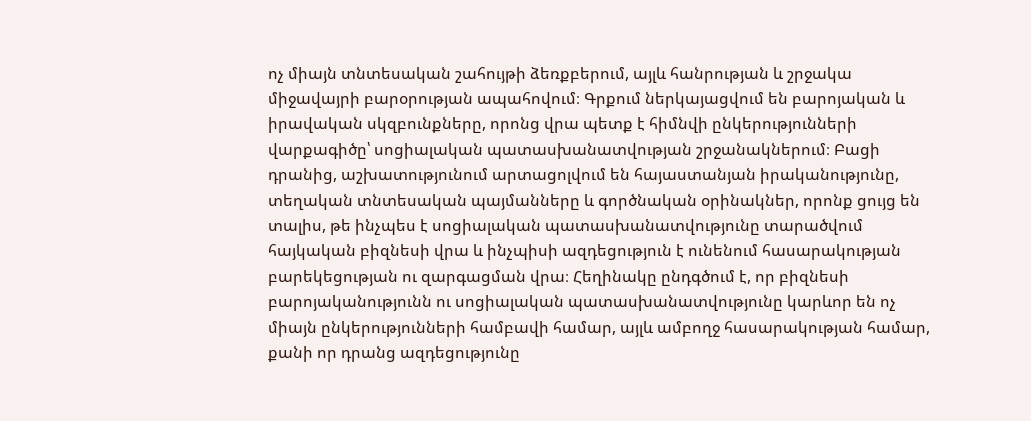ոչ միայն տնտեսական շահույթի ձեռքբերում, այլև հանրության և շրջակա միջավայրի բարօրության ապահովում։ Գրքում ներկայացվում են բարոյական և իրավական սկզբունքները, որոնց վրա պետք է հիմնվի ընկերությունների վարքագիծը՝ սոցիալական պատասխանատվության շրջանակներում։ Բացի դրանից, աշխատությունում արտացոլվում են հայաստանյան իրականությունը, տեղական տնտեսական պայմանները և գործնական օրինակներ, որոնք ցույց են տալիս, թե ինչպես է սոցիալական պատասխանատվությունը տարածվում հայկական բիզնեսի վրա և ինչպիսի ազդեցություն է ունենում հասարակության բարեկեցության ու զարգացման վրա։ Հեղինակը ընդգծում է, որ բիզնեսի բարոյականությունն ու սոցիալական պատասխանատվությունը կարևոր են ոչ միայն ընկերությունների համբավի համար, այլև ամբողջ հասարակության համար, քանի որ դրանց ազդեցությունը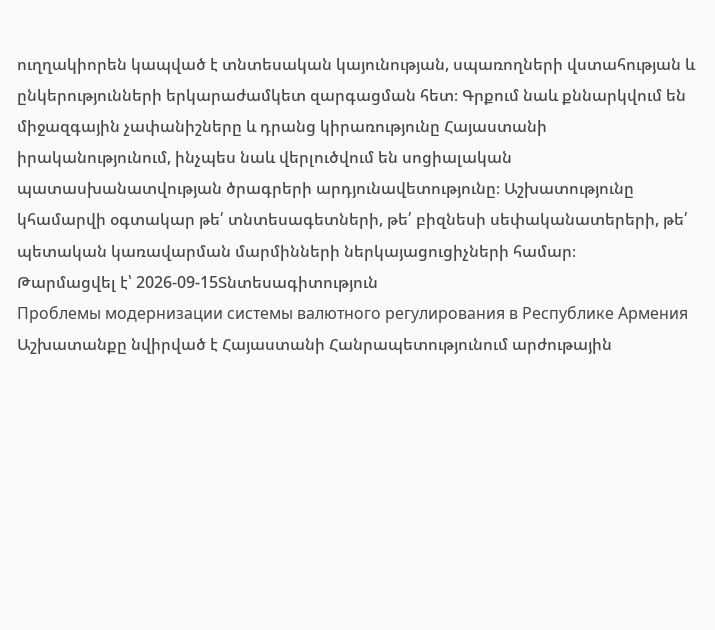ուղղակիորեն կապված է տնտեսական կայունության, սպառողների վստահության և ընկերությունների երկարաժամկետ զարգացման հետ։ Գրքում նաև քննարկվում են միջազգային չափանիշները և դրանց կիրառությունը Հայաստանի իրականությունում, ինչպես նաև վերլուծվում են սոցիալական պատասխանատվության ծրագրերի արդյունավետությունը։ Աշխատությունը կհամարվի օգտակար թե՛ տնտեսագետների, թե՛ բիզնեսի սեփականատերերի, թե՛ պետական կառավարման մարմինների ներկայացուցիչների համար։
Թարմացվել է՝ 2026-09-15Տնտեսագիտություն
Проблемы модернизации системы валютного регулирования в Республике Армения
Աշխատանքը նվիրված է Հայաստանի Հանրապետությունում արժութային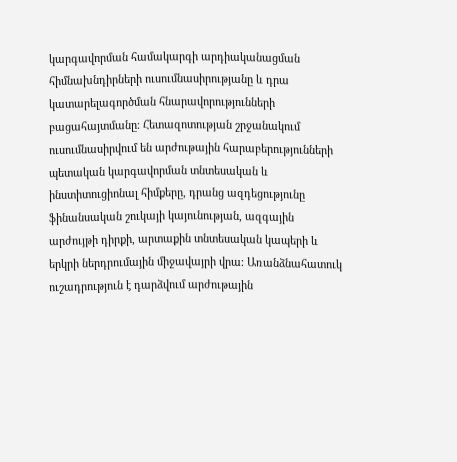կարգավորման համակարգի արդիականացման հիմնախնդիրների ուսումնասիրությանը և դրա կատարելագործման հնարավորությունների բացահայտմանը։ Հետազոտության շրջանակում ուսումնասիրվում են արժութային հարաբերությունների պետական կարգավորման տնտեսական և ինստիտուցիոնալ հիմքերը, դրանց ազդեցությունը ֆինանսական շուկայի կայունության, ազգային արժույթի դիրքի, արտաքին տնտեսական կապերի և երկրի ներդրումային միջավայրի վրա։ Առանձնահատուկ ուշադրություն է դարձվում արժութային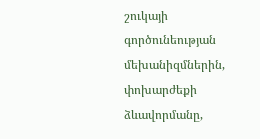շուկայի գործունեության մեխանիզմներին, փոխարժեքի ձևավորմանը,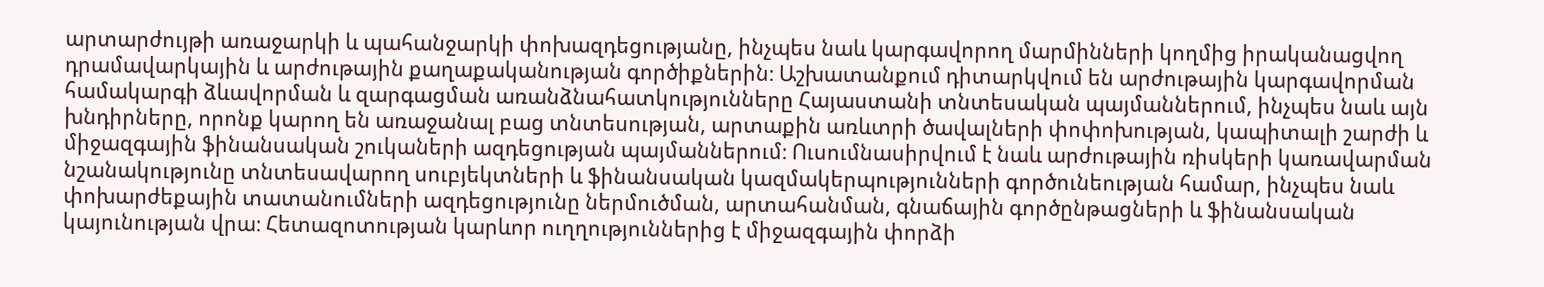արտարժույթի առաջարկի և պահանջարկի փոխազդեցությանը, ինչպես նաև կարգավորող մարմինների կողմից իրականացվող դրամավարկային և արժութային քաղաքականության գործիքներին։ Աշխատանքում դիտարկվում են արժութային կարգավորման համակարգի ձևավորման և զարգացման առանձնահատկությունները Հայաստանի տնտեսական պայմաններում, ինչպես նաև այն խնդիրները, որոնք կարող են առաջանալ բաց տնտեսության, արտաքին առևտրի ծավալների փոփոխության, կապիտալի շարժի և միջազգային ֆինանսական շուկաների ազդեցության պայմաններում։ Ուսումնասիրվում է նաև արժութային ռիսկերի կառավարման նշանակությունը տնտեսավարող սուբյեկտների և ֆինանսական կազմակերպությունների գործունեության համար, ինչպես նաև փոխարժեքային տատանումների ազդեցությունը ներմուծման, արտահանման, գնաճային գործընթացների և ֆինանսական կայունության վրա։ Հետազոտության կարևոր ուղղություններից է միջազգային փորձի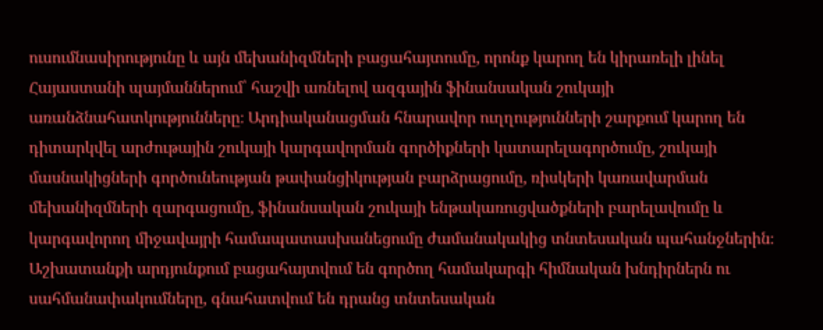ուսումնասիրությունը և այն մեխանիզմների բացահայտումը, որոնք կարող են կիրառելի լինել Հայաստանի պայմաններում՝ հաշվի առնելով ազգային ֆինանսական շուկայի առանձնահատկությունները։ Արդիականացման հնարավոր ուղղությունների շարքում կարող են դիտարկվել արժութային շուկայի կարգավորման գործիքների կատարելագործումը, շուկայի մասնակիցների գործունեության թափանցիկության բարձրացումը, ռիսկերի կառավարման մեխանիզմների զարգացումը, ֆինանսական շուկայի ենթակառուցվածքների բարելավումը և կարգավորող միջավայրի համապատասխանեցումը ժամանակակից տնտեսական պահանջներին։ Աշխատանքի արդյունքում բացահայտվում են գործող համակարգի հիմնական խնդիրներն ու սահմանափակումները, գնահատվում են դրանց տնտեսական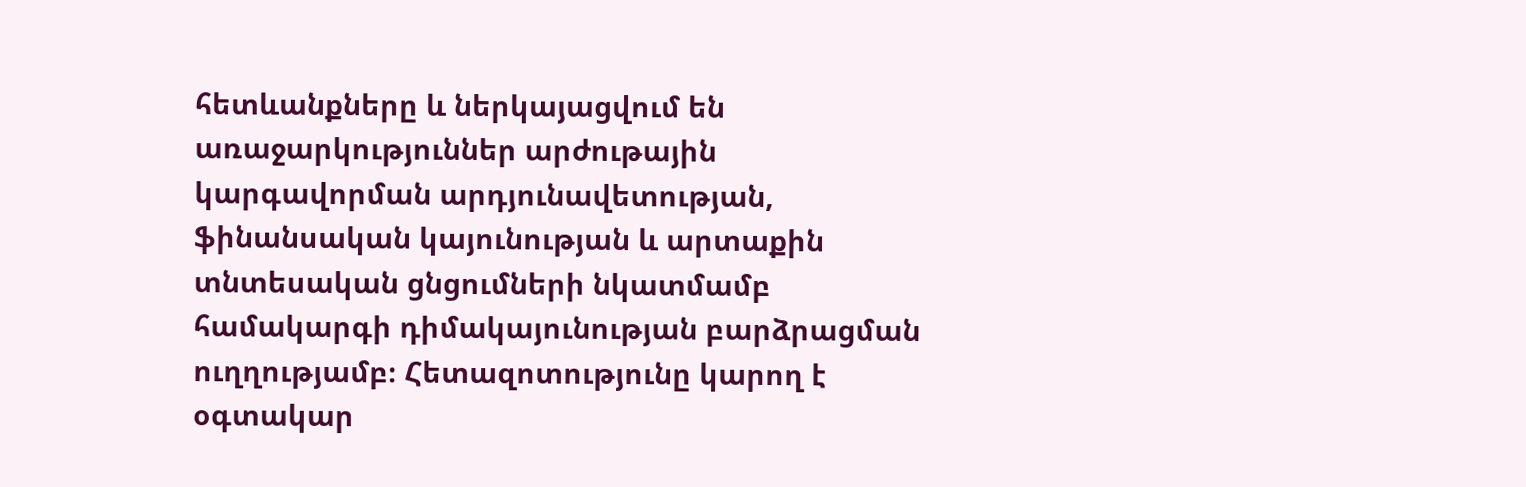հետևանքները և ներկայացվում են առաջարկություններ արժութային կարգավորման արդյունավետության, ֆինանսական կայունության և արտաքին տնտեսական ցնցումների նկատմամբ համակարգի դիմակայունության բարձրացման ուղղությամբ։ Հետազոտությունը կարող է օգտակար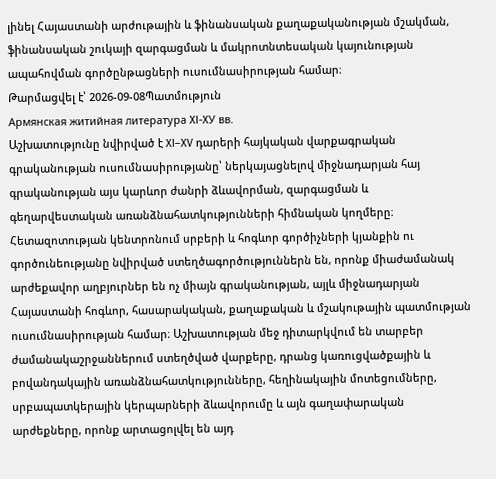լինել Հայաստանի արժութային և ֆինանսական քաղաքականության մշակման, ֆինանսական շուկայի զարգացման և մակրոտնտեսական կայունության ապահովման գործընթացների ուսումնասիրության համար։
Թարմացվել է՝ 2026-09-08Պատմություն
Армянская житийная литература XI-XУ вв.
Աշխատությունը նվիրված է XI–XV դարերի հայկական վարքագրական գրականության ուսումնասիրությանը՝ ներկայացնելով միջնադարյան հայ գրականության այս կարևոր ժանրի ձևավորման, զարգացման և գեղարվեստական առանձնահատկությունների հիմնական կողմերը։ Հետազոտության կենտրոնում սրբերի և հոգևոր գործիչների կյանքին ու գործունեությանը նվիրված ստեղծագործություններն են, որոնք միաժամանակ արժեքավոր աղբյուրներ են ոչ միայն գրականության, այլև միջնադարյան Հայաստանի հոգևոր, հասարակական, քաղաքական և մշակութային պատմության ուսումնասիրության համար։ Աշխատության մեջ դիտարկվում են տարբեր ժամանակաշրջաններում ստեղծված վարքերը, դրանց կառուցվածքային և բովանդակային առանձնահատկությունները, հեղինակային մոտեցումները, սրբապատկերային կերպարների ձևավորումը և այն գաղափարական արժեքները, որոնք արտացոլվել են այդ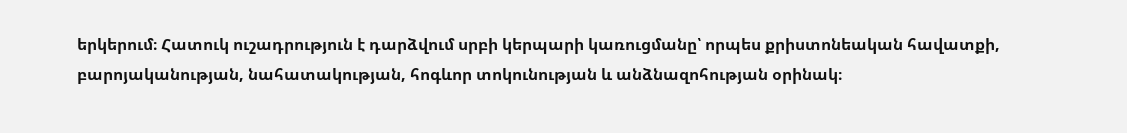երկերում։ Հատուկ ուշադրություն է դարձվում սրբի կերպարի կառուցմանը՝ որպես քրիստոնեական հավատքի, բարոյականության, նահատակության, հոգևոր տոկունության և անձնազոհության օրինակ։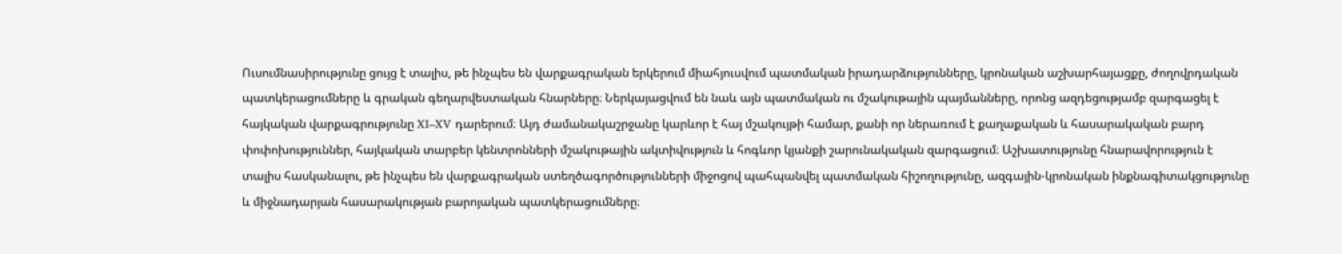Ուսումնասիրությունը ցույց է տալիս, թե ինչպես են վարքագրական երկերում միահյուսվում պատմական իրադարձությունները, կրոնական աշխարհայացքը, ժողովրդական պատկերացումները և գրական գեղարվեստական հնարները։ Ներկայացվում են նաև այն պատմական ու մշակութային պայմանները, որոնց ազդեցությամբ զարգացել է հայկական վարքագրությունը XI–XV դարերում։ Այդ ժամանակաշրջանը կարևոր է հայ մշակույթի համար, քանի որ ներառում է քաղաքական և հասարակական բարդ փոփոխություններ, հայկական տարբեր կենտրոնների մշակութային ակտիվություն և հոգևոր կյանքի շարունակական զարգացում։ Աշխատությունը հնարավորություն է տալիս հասկանալու, թե ինչպես են վարքագրական ստեղծագործությունների միջոցով պահպանվել պատմական հիշողությունը, ազգային-կրոնական ինքնագիտակցությունը և միջնադարյան հասարակության բարոյական պատկերացումները։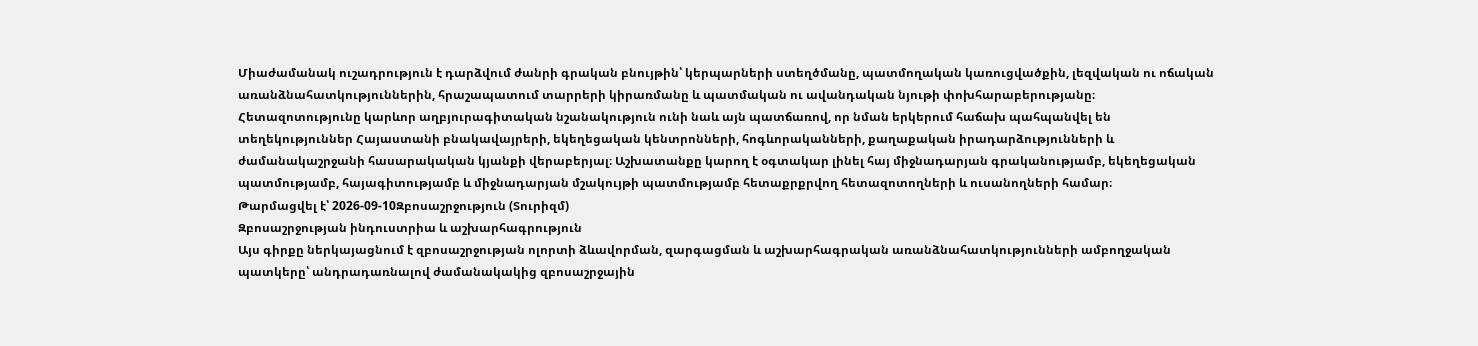Միաժամանակ ուշադրություն է դարձվում ժանրի գրական բնույթին՝ կերպարների ստեղծմանը, պատմողական կառուցվածքին, լեզվական ու ոճական առանձնահատկություններին, հրաշապատում տարրերի կիրառմանը և պատմական ու ավանդական նյութի փոխհարաբերությանը։ Հետազոտությունը կարևոր աղբյուրագիտական նշանակություն ունի նաև այն պատճառով, որ նման երկերում հաճախ պահպանվել են տեղեկություններ Հայաստանի բնակավայրերի, եկեղեցական կենտրոնների, հոգևորականների, քաղաքական իրադարձությունների և ժամանակաշրջանի հասարակական կյանքի վերաբերյալ։ Աշխատանքը կարող է օգտակար լինել հայ միջնադարյան գրականությամբ, եկեղեցական պատմությամբ, հայագիտությամբ և միջնադարյան մշակույթի պատմությամբ հետաքրքրվող հետազոտողների և ուսանողների համար։
Թարմացվել է՝ 2026-09-10Զբոսաշրջություն (Տուրիզմ)
Զբոսաշրջության ինդուստրիա և աշխարհագրություն
Այս գիրքը ներկայացնում է զբոսաշրջության ոլորտի ձևավորման, զարգացման և աշխարհագրական առանձնահատկությունների ամբողջական պատկերը՝ անդրադառնալով ժամանակակից զբոսաշրջային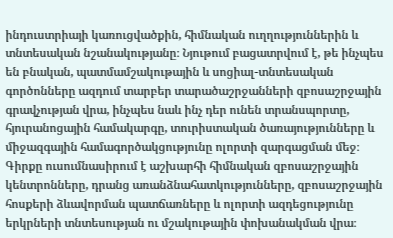ինդուստրիայի կառուցվածքին, հիմնական ուղղություններին և տնտեսական նշանակությանը։ Նյութում բացատրվում է, թե ինչպես են բնական, պատմամշակութային և սոցիալ-տնտեսական գործոնները ազդում տարբեր տարածաշրջանների զբոսաշրջային գրավչության վրա, ինչպես նաև ինչ դեր ունեն տրանսպորտը, հյուրանոցային համակարգը, տուրիստական ծառայությունները և միջազգային համագործակցությունը ոլորտի զարգացման մեջ։ Գիրքը ուսումնասիրում է աշխարհի հիմնական զբոսաշրջային կենտրոնները, դրանց առանձնահատկությունները, զբոսաշրջային հոսքերի ձևավորման պատճառները և ոլորտի ազդեցությունը երկրների տնտեսության ու մշակութային փոխանակման վրա։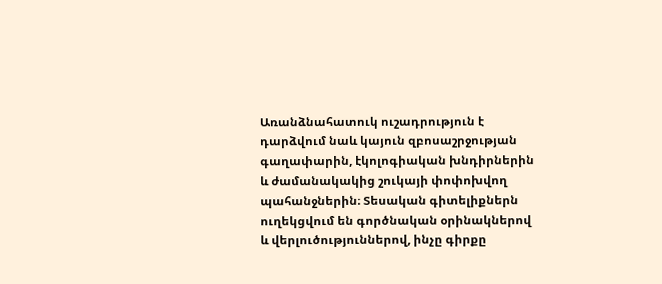Առանձնահատուկ ուշադրություն է դարձվում նաև կայուն զբոսաշրջության գաղափարին, էկոլոգիական խնդիրներին և ժամանակակից շուկայի փոփոխվող պահանջներին։ Տեսական գիտելիքներն ուղեկցվում են գործնական օրինակներով և վերլուծություններով, ինչը գիրքը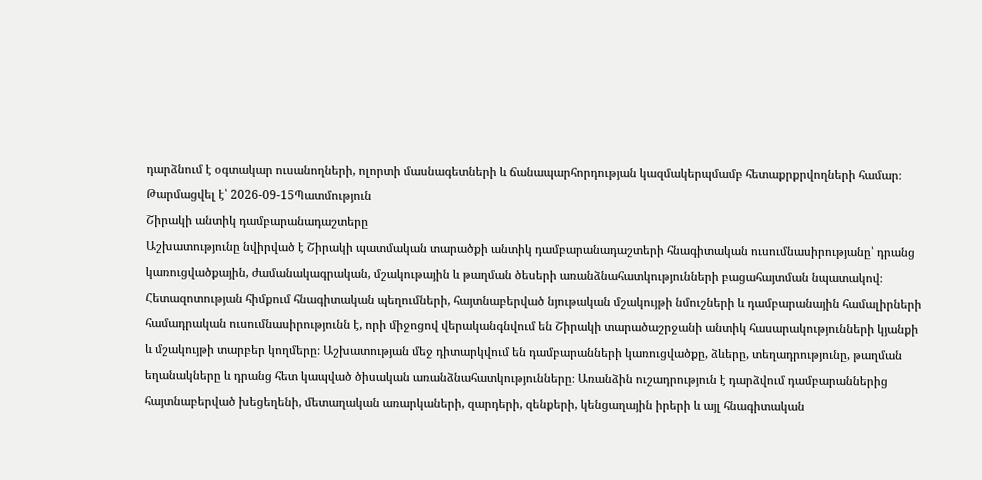դարձնում է օգտակար ուսանողների, ոլորտի մասնագետների և ճանապարհորդության կազմակերպմամբ հետաքրքրվողների համար։
Թարմացվել է՝ 2026-09-15Պատմություն
Շիրակի անտիկ դամբարանադաշտերը
Աշխատությունը նվիրված է Շիրակի պատմական տարածքի անտիկ դամբարանադաշտերի հնագիտական ուսումնասիրությանը՝ դրանց կառուցվածքային, ժամանակագրական, մշակութային և թաղման ծեսերի առանձնահատկությունների բացահայտման նպատակով։ Հետազոտության հիմքում հնագիտական պեղումների, հայտնաբերված նյութական մշակույթի նմուշների և դամբարանային համալիրների համադրական ուսումնասիրությունն է, որի միջոցով վերականգնվում են Շիրակի տարածաշրջանի անտիկ հասարակությունների կյանքի և մշակույթի տարբեր կողմերը։ Աշխատության մեջ դիտարկվում են դամբարանների կառուցվածքը, ձևերը, տեղադրությունը, թաղման եղանակները և դրանց հետ կապված ծիսական առանձնահատկությունները։ Առանձին ուշադրություն է դարձվում դամբարաններից հայտնաբերված խեցեղենի, մետաղական առարկաների, զարդերի, զենքերի, կենցաղային իրերի և այլ հնագիտական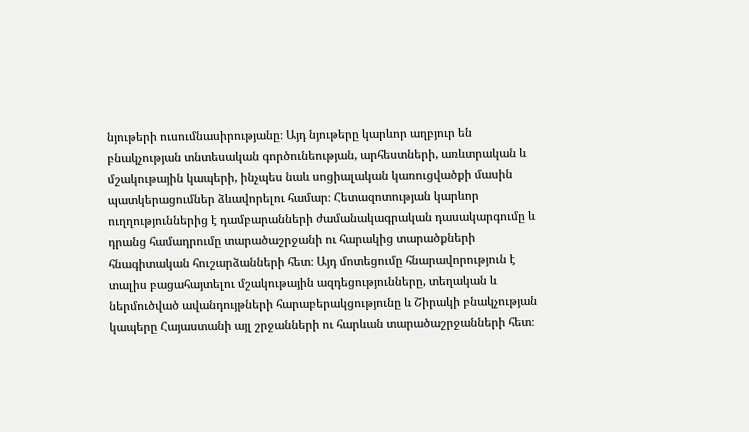նյութերի ուսումնասիրությանը։ Այդ նյութերը կարևոր աղբյուր են բնակչության տնտեսական գործունեության, արհեստների, առևտրական և մշակութային կապերի, ինչպես նաև սոցիալական կառուցվածքի մասին պատկերացումներ ձևավորելու համար։ Հետազոտության կարևոր ուղղություններից է դամբարանների ժամանակագրական դասակարգումը և դրանց համադրումը տարածաշրջանի ու հարակից տարածքների հնագիտական հուշարձանների հետ։ Այդ մոտեցումը հնարավորություն է տալիս բացահայտելու մշակութային ազդեցությունները, տեղական և ներմուծված ավանդույթների հարաբերակցությունը և Շիրակի բնակչության կապերը Հայաստանի այլ շրջանների ու հարևան տարածաշրջանների հետ։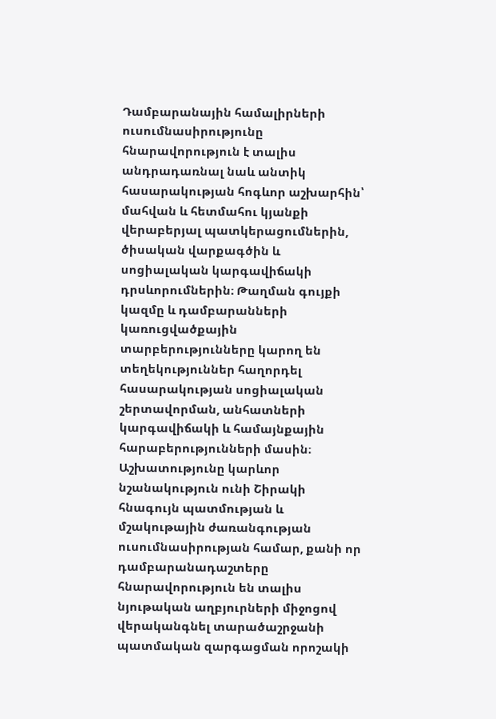Դամբարանային համալիրների ուսումնասիրությունը հնարավորություն է տալիս անդրադառնալ նաև անտիկ հասարակության հոգևոր աշխարհին՝ մահվան և հետմահու կյանքի վերաբերյալ պատկերացումներին, ծիսական վարքագծին և սոցիալական կարգավիճակի դրսևորումներին։ Թաղման գույքի կազմը և դամբարանների կառուցվածքային տարբերությունները կարող են տեղեկություններ հաղորդել հասարակության սոցիալական շերտավորման, անհատների կարգավիճակի և համայնքային հարաբերությունների մասին։ Աշխատությունը կարևոր նշանակություն ունի Շիրակի հնագույն պատմության և մշակութային ժառանգության ուսումնասիրության համար, քանի որ դամբարանադաշտերը հնարավորություն են տալիս նյութական աղբյուրների միջոցով վերականգնել տարածաշրջանի պատմական զարգացման որոշակի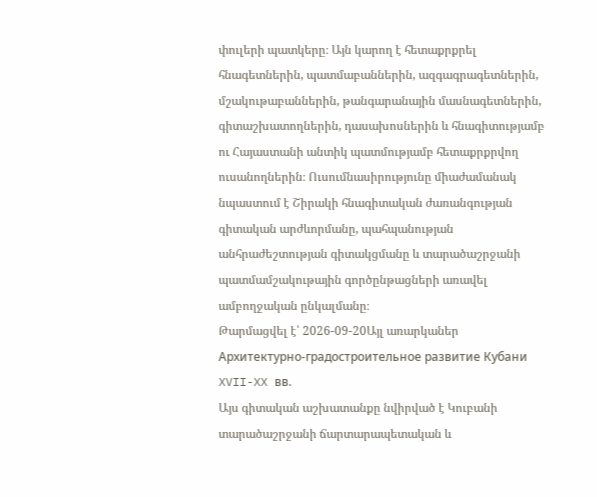փուլերի պատկերը։ Այն կարող է հետաքրքրել հնագետներին, պատմաբաններին, ազգագրագետներին, մշակութաբաններին, թանգարանային մասնագետներին, գիտաշխատողներին, դասախոսներին և հնագիտությամբ ու Հայաստանի անտիկ պատմությամբ հետաքրքրվող ուսանողներին։ Ուսումնասիրությունը միաժամանակ նպաստում է Շիրակի հնագիտական ժառանգության գիտական արժևորմանը, պահպանության անհրաժեշտության գիտակցմանը և տարածաշրջանի պատմամշակութային գործընթացների առավել ամբողջական ընկալմանը։
Թարմացվել է՝ 2026-09-20Այլ առարկաներ
Архитектурно-градостроительное развитие Кубани XVII-XX вв.
Այս գիտական աշխատանքը նվիրված է Կուբանի տարածաշրջանի ճարտարապետական և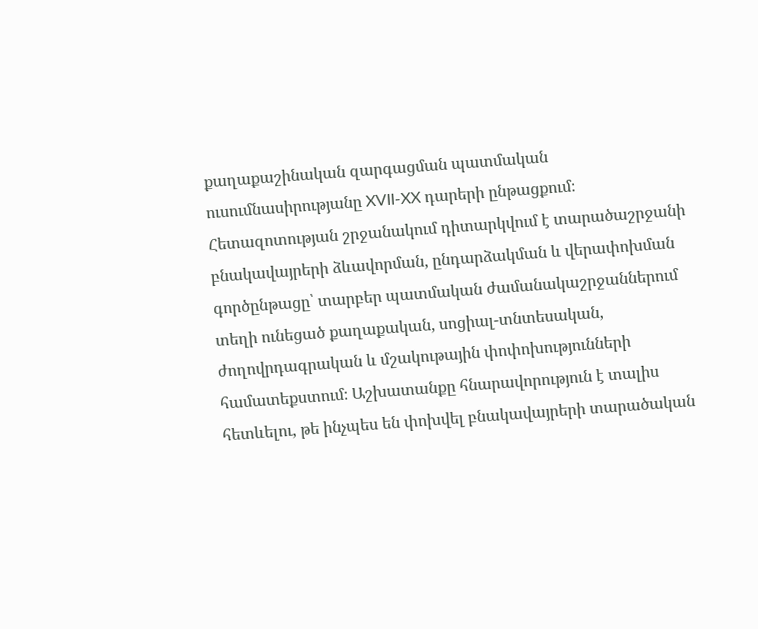քաղաքաշինական զարգացման պատմական ուսումնասիրությանը XVII-XX դարերի ընթացքում։ Հետազոտության շրջանակում դիտարկվում է տարածաշրջանի բնակավայրերի ձևավորման, ընդարձակման և վերափոխման գործընթացը՝ տարբեր պատմական ժամանակաշրջաններում տեղի ունեցած քաղաքական, սոցիալ-տնտեսական, ժողովրդագրական և մշակութային փոփոխությունների համատեքստում։ Աշխատանքը հնարավորություն է տալիս հետևելու, թե ինչպես են փոխվել բնակավայրերի տարածական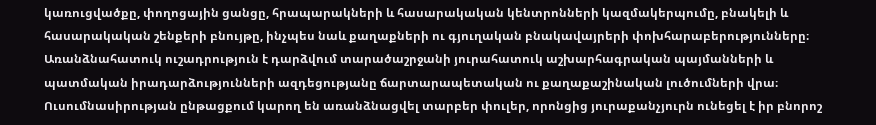կառուցվածքը, փողոցային ցանցը, հրապարակների և հասարակական կենտրոնների կազմակերպումը, բնակելի և հասարակական շենքերի բնույթը, ինչպես նաև քաղաքների ու գյուղական բնակավայրերի փոխհարաբերությունները։ Առանձնահատուկ ուշադրություն է դարձվում տարածաշրջանի յուրահատուկ աշխարհագրական պայմանների և պատմական իրադարձությունների ազդեցությանը ճարտարապետական ու քաղաքաշինական լուծումների վրա։ Ուսումնասիրության ընթացքում կարող են առանձնացվել տարբեր փուլեր, որոնցից յուրաքանչյուրն ունեցել է իր բնորոշ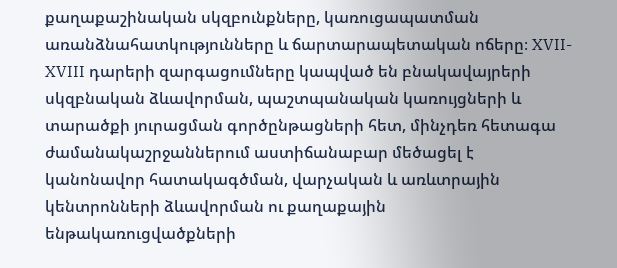քաղաքաշինական սկզբունքները, կառուցապատման առանձնահատկությունները և ճարտարապետական ոճերը։ XVII-XVIII դարերի զարգացումները կապված են բնակավայրերի սկզբնական ձևավորման, պաշտպանական կառույցների և տարածքի յուրացման գործընթացների հետ, մինչդեռ հետագա ժամանակաշրջաններում աստիճանաբար մեծացել է կանոնավոր հատակագծման, վարչական և առևտրային կենտրոնների ձևավորման ու քաղաքային ենթակառուցվածքների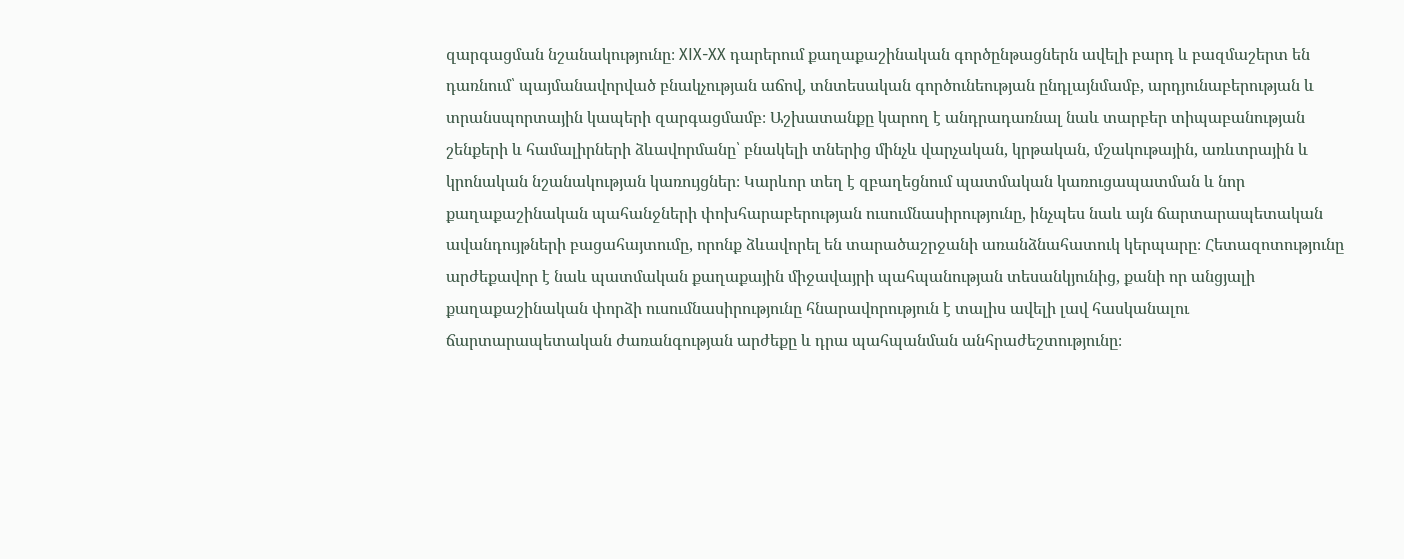զարգացման նշանակությունը։ XIX-XX դարերում քաղաքաշինական գործընթացներն ավելի բարդ և բազմաշերտ են դառնում՝ պայմանավորված բնակչության աճով, տնտեսական գործունեության ընդլայնմամբ, արդյունաբերության և տրանսպորտային կապերի զարգացմամբ։ Աշխատանքը կարող է անդրադառնալ նաև տարբեր տիպաբանության շենքերի և համալիրների ձևավորմանը՝ բնակելի տներից մինչև վարչական, կրթական, մշակութային, առևտրային և կրոնական նշանակության կառույցներ։ Կարևոր տեղ է զբաղեցնում պատմական կառուցապատման և նոր քաղաքաշինական պահանջների փոխհարաբերության ուսումնասիրությունը, ինչպես նաև այն ճարտարապետական ավանդույթների բացահայտումը, որոնք ձևավորել են տարածաշրջանի առանձնահատուկ կերպարը։ Հետազոտությունը արժեքավոր է նաև պատմական քաղաքային միջավայրի պահպանության տեսանկյունից, քանի որ անցյալի քաղաքաշինական փորձի ուսումնասիրությունը հնարավորություն է տալիս ավելի լավ հասկանալու ճարտարապետական ժառանգության արժեքը և դրա պահպանման անհրաժեշտությունը։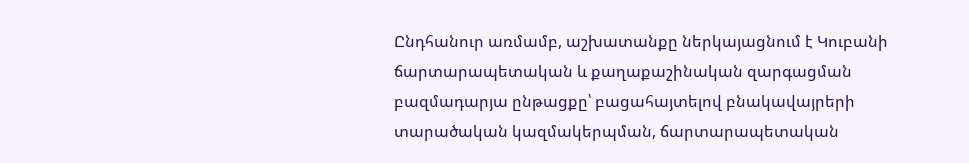Ընդհանուր առմամբ, աշխատանքը ներկայացնում է Կուբանի ճարտարապետական և քաղաքաշինական զարգացման բազմադարյա ընթացքը՝ բացահայտելով բնակավայրերի տարածական կազմակերպման, ճարտարապետական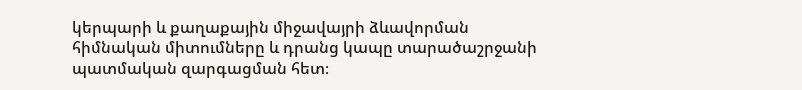կերպարի և քաղաքային միջավայրի ձևավորման հիմնական միտումները և դրանց կապը տարածաշրջանի պատմական զարգացման հետ։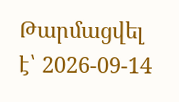Թարմացվել է՝ 2026-09-14